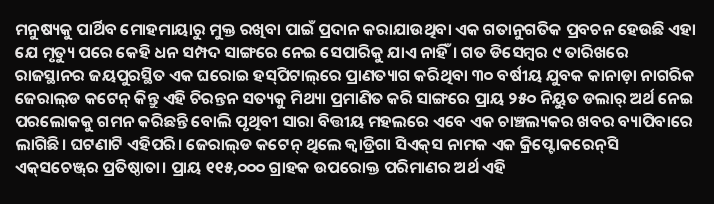ମନୁଷ୍ୟକୁ ପାର୍ଥିବ ମୋହମାୟାରୁ ମୁକ୍ତ ରଖିବା ପାଇଁ ପ୍ରଦାନ କରାଯାଉଥିବା ଏକ ଗତାନୁଗତିକ ପ୍ରବଚନ ହେଉଛି ଏହା ଯେ ମୃତ୍ୟୁ ପରେ କେହି ଧନ ସମ୍ପଦ ସାଙ୍ଗରେ ନେଇ ସେପାରିକୁ ଯାଏ ନାହିଁ। ଗତ ଡିସେମ୍ବର ୯ ତାରିଖରେ ରାଜସ୍ଥାନର ଜୟପୁରସ୍ଥିତ ଏକ ଘରୋଇ ହସ୍‌ପିଟାଲ୍‌ରେ ପ୍ରାଣତ୍ୟାଗ କରିଥିବା ୩୦ ବର୍ଷୀୟ ଯୁବକ କାନାଡ଼ା ନାଗରିକ ଜେରାଲ୍‌ଡ କଟେନ୍‌ କିନ୍ତୁ ଏହି ଚିରନ୍ତନ ସତ୍ୟକୁ ମିଥ୍ୟା ପ୍ରମାଣିତ କରି ସାଙ୍ଗରେ ପ୍ରାୟ ୨୫୦ ନିୟୁତ ଡଲାର‌୍‌ ଅର୍ଥ ନେଇ ପରଲୋକକୁ ଗମନ କରିଛନ୍ତି ବୋଲି ପୃଥିବୀ ସାରା ବିତ୍ତୀୟ ମହଲରେ ଏବେ ଏକ ଚାଞ୍ଚଲ୍ୟକର ଖବର ବ୍ୟାପିବାରେ ଲାଗିଛି। ଘଟଣାଟି ଏହିପରି। ଜେରାଲ୍‌ଡ କଟେନ୍‌ ଥିଲେ କ୍ବାଡ୍ରିଗା ସିଏକ୍‌ସ ନାମକ ଏକ କ୍ରିପ୍ଟୋକରେନ୍‌ସି ଏକ୍‌ସଚେଞ୍ଜ୍‌ର ପ୍ରତିଷ୍ଠାତା। ପ୍ରାୟ ୧୧୫,୦୦୦ ଗ୍ରାହକ ଉପରୋକ୍ତ ପରିମାଣର ଅର୍ଥ ଏହି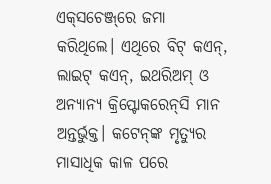ଏକ୍‌ସଚେଞ୍ଜ୍‌ରେ ଜମା କରିଥିଲେ। ଏଥିରେ ବିଟ୍‌ କଏନ୍‌, ଲାଇଟ୍‌ କଏନ୍‌, ଇଥରିଅମ୍‌ ଓ ଅନ୍ୟାନ୍ୟ କ୍ରିପ୍ଟୋକରେନ୍‌ସି ମାନ ଅନ୍ତର୍ଭୁକ୍ତ। କଟେନ୍‌ଙ୍କ ମୃତ୍ୟୁର ମାସାଧିକ କାଳ ପରେ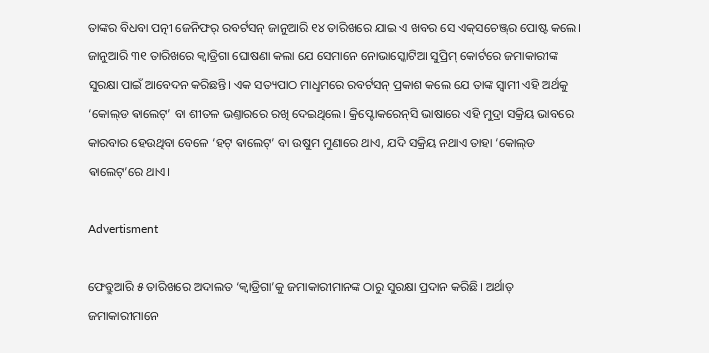ତାଙ୍କର ବିଧବା ପତ୍ନୀ ଜେନିଫର‌୍‌ ରବର୍ଟସନ୍‌ ଜାନୁଆରି ୧୪ ତାରିଖରେ ଯାଇ ଏ ଖବର ସେ ଏକ୍‌ସଚେଞ୍ଜ୍‌ର ପୋଷ୍ଟ କଲେ। ଜାନୁଆରି ୩୧ ତାରିଖରେ କ୍ବାଡ୍ରିଗା ଘୋଷଣା କଲା ଯେ ସେମାନେ ନୋଭାସ୍କୋଟିଆ ସୁପ୍ରିମ୍‌ କୋର୍ଟରେ ଜମାକାରୀଙ୍କ ସୁରକ୍ଷା ପାଇଁ ଆବେଦନ କରିଛନ୍ତି। ଏକ ସତ୍ୟପାଠ ମାଧୢମରେ ରବର୍ଟସନ୍‌ ପ୍ରକାଶ କଲେ ଯେ ତାଙ୍କ ସ୍ବାମୀ ଏହି ଅର୍ଥକୁ ‘କୋଲ୍‌ଡ ଵାଲେଟ୍‌’ ବା ଶୀତଳ ଭଣ୍ତାରରେ ରଖି ଦେଇଥିଲେ। କ୍ରିପ୍ଟୋକରେନ୍‌ସି ଭାଷାରେ ଏହି ମୁଦ୍ରା ସକ୍ରିୟ ଭାବରେ କାରବାର ହେଉଥିବା ବେଳେ ‘ହଟ୍‌ ଵାଲେଟ୍‌’ ବା ଉଷୁମ ମୁଣାରେ ଥାଏ, ଯଦି ସକ୍ରିୟ ନଥାଏ ତାହା ‘କୋଲ୍‌ଡ ଵାଲେଟ୍‌’ରେ ଥାଏ।

Advertisment

ଫେବ୍ରୁଆରି ୫ ତାରିଖରେ ଅଦାଲତ ‘କ୍ବାଡ୍ରିଗା’କୁ ଜମାକାରୀମାନଙ୍କ ଠାରୁ ସୁରକ୍ଷା ପ୍ରଦାନ କରିଛି। ଅର୍ଥାତ୍‌ ଜମାକାରୀମାନେ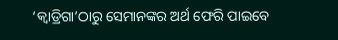‘କ୍ବାଡ୍ରିଗା’ଠାରୁ ସେମାନଙ୍କର ଅର୍ଥ ଫେରି ପାଇବେ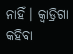ନାହିଁ। କ୍ବାଡ୍ରିଗା କହିବା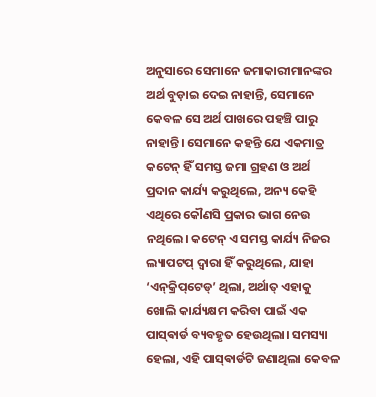ଅନୁସାରେ ସେମାନେ ଜମାକାରୀମାନଙ୍କର ଅର୍ଥ ବୁଡ଼ାଇ ଦେଇ ନାହାନ୍ତି, ସେମାନେ କେବଳ ସେ ଅର୍ଥ ପାଖରେ ପହଞ୍ଚି ପାରୁ ନାହାନ୍ତି। ସେମାନେ କହନ୍ତି ଯେ ଏକମାତ୍ର କଟେନ୍‌ ହିଁ ସମସ୍ତ ଜମା ଗ୍ରହଣ ଓ ଅର୍ଥ ପ୍ରଦାନ କାର୍ଯ୍ୟ କରୁଥିଲେ, ଅନ୍ୟ କେହି ଏଥିରେ କୌଣସି ପ୍ରକାର ଭାଗ ନେଉ ନଥିଲେ। କଟେନ୍‌ ଏ ସମସ୍ତ କାର୍ଯ୍ୟ ନିଜର ଲ୍ୟାପଟପ୍‌ ଦ୍ବାରା ହିଁ କରୁଥିଲେ, ଯାହା ‘ଏନ୍‌କ୍ରିପ୍‌ଟେଡ୍‌’ ଥିଲା, ଅର୍ଥାତ୍‌ ଏହାକୁ ଖୋଲି କାର୍ଯ୍ୟକ୍ଷମ କରିବା ପାଇଁ ଏକ ପାସ୍‌ଵାର୍ଡ ବ୍ୟବହୃତ ହେଉଥିଲା। ସମସ୍ୟା ହେଲା, ଏହି ପାସ୍‌ଵାର୍ଡଟି ଜଣାଥିଲା କେବଳ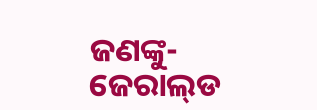ଜଣଙ୍କୁ- ଜେରାଲ୍‌ଡ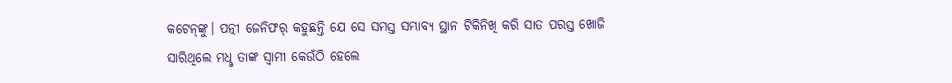କଟେନ୍‌ଙ୍କୁ। ପତ୍ନୀ ଜେନିଫର‌୍‌ କହୁଛନ୍ତି ଯେ ସେ ସମସ୍ତ ସମ୍ଭାବ୍ୟ ସ୍ଥାନ ଟିକିନିଖି କରି ସାତ ପରସ୍ତ ଖୋଜି ସାରିଥିଲେ ମଧୢ ତାଙ୍କ ସ୍ବାମୀ କେଉଁଠି ହେଲେ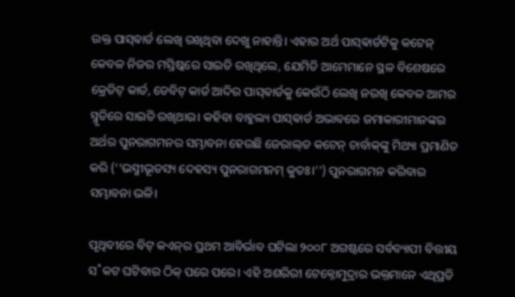ଉକ୍ତ ପାସ୍‌ଵାର୍ଡ ଲେଖି ରଖିଥିବା ଦେଖୁ ନାହାନ୍ତି। ଏହାର ଅର୍ଥ ପାସ୍‌ଵାର୍ଡଟିକୁ କଟେନ୍‌ କେବଳ ନିଜର ମସ୍ତିଷ୍କରେ ସାଇତି ରଖିଥିଲେ, ଯେମିତି ଆମେମାନେ ସ୍ଥଳ ବିଶେଷରେ କ୍ରେଡିଟ୍‌ କାର୍ଡ, ଡେବିଟ୍‌ କାର୍ଡ ଆଦିର ପାସ୍‌ଵାର୍ଡକୁ କେଉଁଠି ଲେଖି ନରଖି କେବଳ ଆମର ସ୍ମୃତିରେ ସାଇତି ରଖିଥାଉ। କହିବା ବାହୁଲ୍ୟ ପାସ୍‌ଵାର୍ଡ ଅଭାବରେ ଜମାକାରୀମାନଙ୍କର ଅର୍ଥର ପୁନରାଗମନର ସମ୍ଭାବନା ହେଉଛି ଜେରାଲ୍‌ଡ କଟେନ୍‌ ଚାର୍ବାକ୍‌ଙ୍କୁ ମିଥ୍ୟା ପ୍ରମାଣିତ କରି (‘‘ଭସ୍ମୀଭୂତସ୍ୟ ଦେହସ୍ୟ ପୁନରାଗମନମ୍‌ କୁତଃ।’’) ପୁନରାଗମନ କରିବାର ସମ୍ଭାବନା ଭଳି।

ପୃଥିବୀରେ ବିଟ୍‌ କଏନ୍‌ର ପ୍ରଥମ ଆବିର୍ଭାବ ଘଟିଲା ୨୦୦୮ ଅଗଷ୍ଟରେ ସର୍ବବ୍ୟାପୀ ବିତ୍ତୀୟ ସ˚କଟ ଘଟିବାର ଠିକ୍‌ ପରେ ପରେ। ଏହି ଅଶରିରୀ ଟେକ୍ନୋମୁଦ୍ରାର ଭକ୍ତମାନେ ଏଥିପ୍ରତି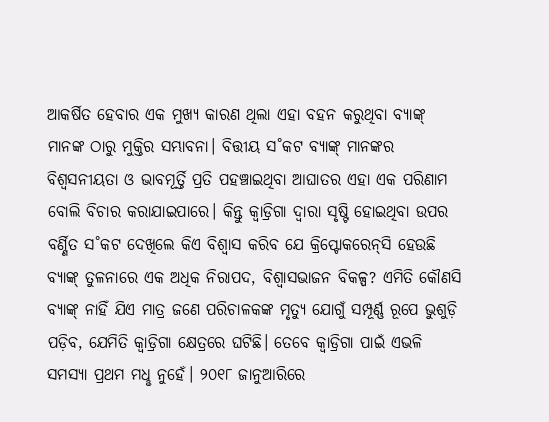ଆକର୍ଷିତ ହେବାର ଏକ ମୁଖ୍ୟ କାରଣ ଥିଲା ଏହା ବହନ କରୁଥିବା ବ୍ୟାଙ୍କ୍‌ ମାନଙ୍କ ଠାରୁ ମୁକ୍ତିର ସମ୍ଭାବନା। ବିତ୍ତୀୟ ସ˚କଟ ବ୍ୟାଙ୍କ୍‌ ମାନଙ୍କର ବିଶ୍ବସନୀୟତା ଓ ଭାବମୂର୍ତ୍ତି ପ୍ରତି ପହଞ୍ଚାଇଥିବା ଆଘାତର ଏହା ଏକ ପରିଣାମ ବୋଲି ବିଚାର କରାଯାଇପାରେ। କିନ୍ତୁ କ୍ବାଡ୍ରିଗା ଦ୍ବାରା ସୃଷ୍ଟି ହୋଇଥିବା ଉପର ବର୍ଣ୍ଣିତ ସ˚କଟ ଦେଖିଲେ କିଏ ବିଶ୍ବାସ କରିବ ଯେ କ୍ରିପ୍ଟୋକରେନ୍‌ସି ହେଉଛି ବ୍ୟାଙ୍କ୍‌ ତୁଳନାରେ ଏକ ଅଧିକ ନିରାପଦ, ବିଶ୍ବାସଭାଜନ ବିକଳ୍ପ? ଏମିତି କୌଣସି ବ୍ୟାଙ୍କ୍‌ ନାହିଁ ଯିଏ ମାତ୍ର ଜଣେ ପରିଚାଳକଙ୍କ ମୃତ୍ୟୁ ଯୋଗୁଁ ସମ୍ପୂର୍ଣ୍ଣ ରୂପେ ଭୁଶୁଡ଼ି ପଡ଼ିବ, ଯେମିତି କ୍ବାଡ୍ରିଗା କ୍ଷେତ୍ରରେ ଘଟିଛି। ତେବେ କ୍ବାଡ୍ରିଗା ପାଇଁ ଏଭଳି ସମସ୍ୟା ପ୍ରଥମ ମଧୢ ନୁହେଁ। ୨୦୧୮ ଜାନୁଆରିରେ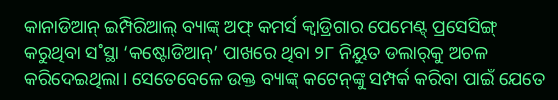କାନାଡିଆନ୍‌ ଇମ୍ପିରିଆଲ୍‌ ବ୍ୟାଙ୍କ୍‌ ଅଫ୍‌ କମର୍ସ କ୍ବାଡ୍ରିଗାର ପେମେଣ୍ଟ୍‌ ପ୍ରସେସିଙ୍ଗ୍‌ କରୁଥିବା ସ˚ସ୍ଥା ‘କଷ୍ଟୋଡିଆନ୍‌’ ପାଖରେ ଥିବା ୨୮ ନିୟୁତ ଡଲାର‌୍‌କୁ ଅଚଳ କରିଦେଇଥିଲା। ସେତେବେଳେ ଉକ୍ତ ବ୍ୟାଙ୍କ୍‌ କଟେନ୍‌ଙ୍କୁ ସମ୍ପର୍କ କରିବା ପାଇଁ ଯେତେ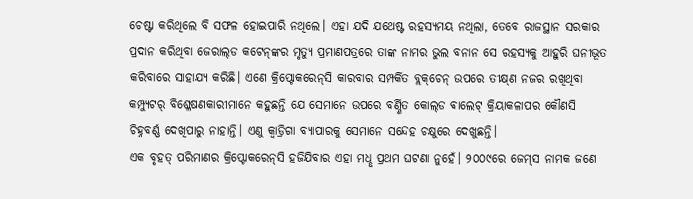ଚେଷ୍ଟା କରିଥିଲେ ବି ସଫଳ ହୋଇପାରି ନଥିଲେ। ଏହା ଯଦି ଯଥେଷ୍ଟ ରହସ୍ୟମୟ ନଥିଲା, ତେବେ ରାଜସ୍ଥାନ ସରକାର ପ୍ରଦାନ କରିଥିବା ଜେରାଲ୍‌ଡ କଟେନ୍‌ଙ୍କର ମୃତ୍ୟୁ ପ୍ରମାଣପତ୍ରରେ ତାଙ୍କ ନାମର ଭୁଲ ବନାନ ସେ ରହସ୍ୟକୁ ଆହୁରି ଘନୀଭୂତ କରିବାରେ ସାହାଯ୍ୟ କରିଛି। ଏଣେ କ୍ରିପ୍ଟୋକରେନ୍‌ସି କାରବାର ସମ୍ପର୍କିତ ବ୍ଲକ୍‌ଚେନ୍‌ ଉପରେ ତୀକ୍ଷ୍‌ଣ ନଜର ରଖିଥିବା କମ୍ପ୍ୟୁଟର‌୍‌ ବିଶ୍ଳେଷଣକାରୀମାନେ କହୁଛନ୍ତି ଯେ ସେମାନେ ଉପରେ ବର୍ଣ୍ଣିତ କୋଲ୍‌ଡ ଵାଲେଟ୍‌ କ୍ରିୟାକଳାପର କୌଣସି ଚିହ୍ନବର୍ଣ୍ଣ ଦେଖିପାରୁ ନାହାନ୍ତି। ଏଣୁ କ୍ବାଡ୍ରିଗା ବ୍ୟାପାରକୁ ସେମାନେ ସନ୍ଦେହ ଚକ୍ଷୁରେ ଦେଖୁଛନ୍ତି।
ଏକ ବୃହତ୍‌ ପରିମାଣର କ୍ରିପ୍ଟୋକରେନ୍‌ସି ହଜିଯିବାର ଏହା ମଧୢ ପ୍ରଥମ ଘଟଣା ନୁହେଁ। ୨୦୦୯ରେ ଜେମ୍‌ସ ନାମକ ଜଣେ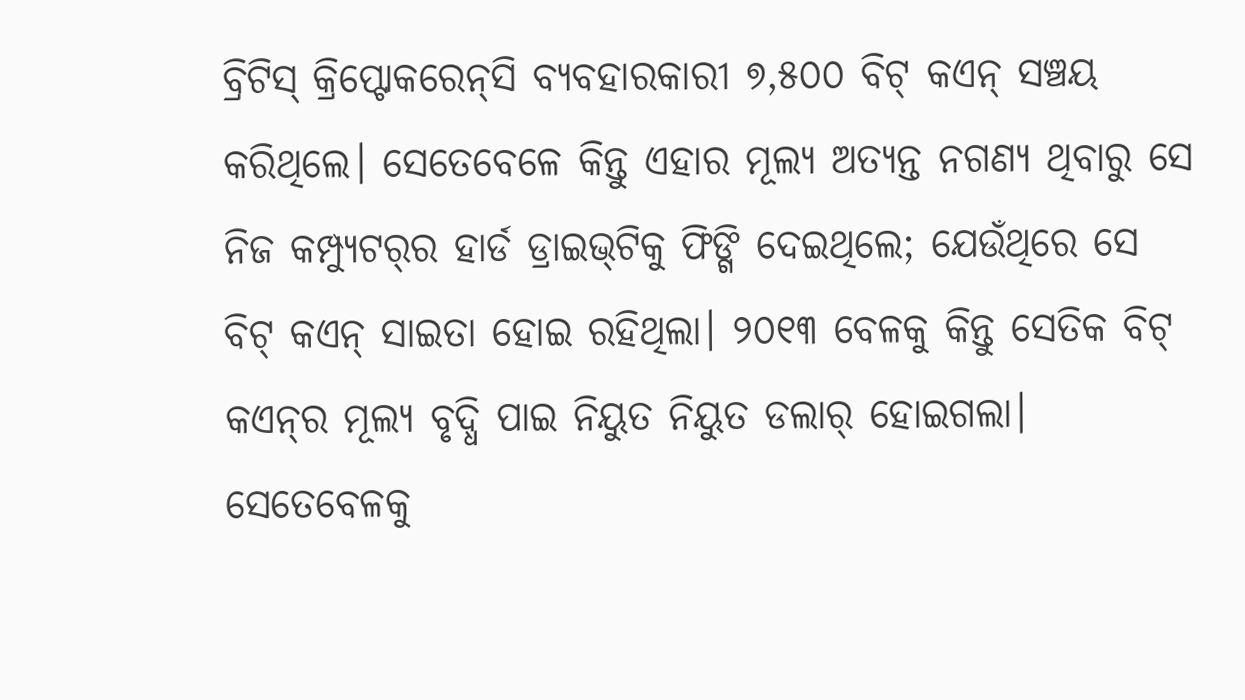ବ୍ରିଟିସ୍‌ କ୍ରିପ୍ଟୋକରେନ୍‌ସି ବ୍ୟବହାରକାରୀ ୭,୫୦୦ ବିଟ୍‌ କଏନ୍‌ ସଞ୍ଚୟ କରିଥିଲେ। ସେତେବେଳେ କିନ୍ତୁ ଏହାର ମୂଲ୍ୟ ଅତ୍ୟନ୍ତ ନଗଣ୍ୟ ଥିବାରୁ ସେ ନିଜ କମ୍ପ୍ୟୁଟର‌୍‌ର ହାର୍ଡ ଡ୍ରାଇଭ୍‌ଟିକୁ ଫିଙ୍ଗି ଦେଇଥିଲେ; ଯେଉଁଥିରେ ସେ ବିଟ୍‌ କଏନ୍‌ ସାଇତା ହୋଇ ରହିଥିଲା। ୨୦୧୩ ବେଳକୁ କିନ୍ତୁ ସେତିକ ବିଟ୍‌ କଏନ୍‌ର ମୂଲ୍ୟ ବୃଦ୍ଧି ପାଇ ନିୟୁତ ନିୟୁତ ଡଲାର‌୍‌ ହୋଇଗଲା। ସେତେବେଳକୁ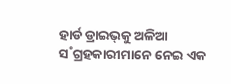ହାର୍ଡ ଡ୍ରାଇଭ୍‌କୁ ଅଳିଆ ସ˚ଗ୍ରହକାରୀମାନେ ନେଇ ଏକ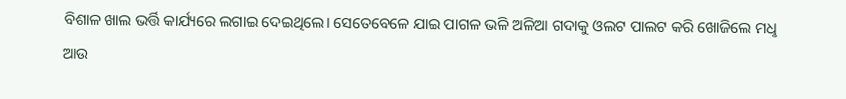ବିଶାଳ ଖାଲ ଭର୍ତ୍ତି କାର୍ଯ୍ୟରେ ଲଗାଇ ଦେଇଥିଲେ। ସେତେବେଳେ ଯାଇ ପାଗଳ ଭଳି ଅଳିଆ ଗଦାକୁ ଓଲଟ ପାଲଟ କରି ଖୋଜିଲେ ମଧୢ ଆଉ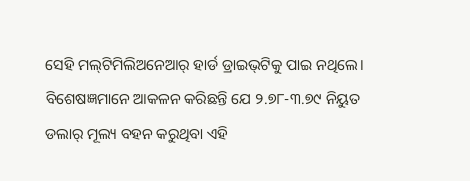ସେହି ମଲ୍‌ଟିମିଲିଅନେଆର‌୍‌ ହାର୍ଡ ଡ୍ରାଇଭ୍‌ଟିକୁ ପାଇ ନଥିଲେ। ବିଶେଷଜ୍ଞମାନେ ଆକଳନ କରିଛନ୍ତି ଯେ ୨.୭୮-୩.୭୯ ନିୟୁତ ଡଲାର‌୍‌ ମୂଲ୍ୟ ବହନ କରୁଥିବା ଏହି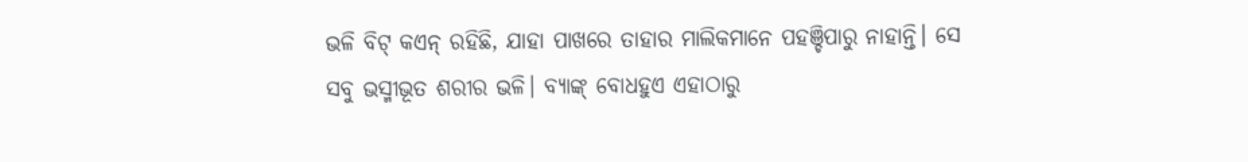ଭଳି ବିଟ୍‌ କଏନ୍‌ ରହିଛି, ଯାହା ପାଖରେ ତାହାର ମାଲିକମାନେ ପହଞ୍ଚିପାରୁ ନାହାନ୍ତି। ସେ ସବୁ ଭସ୍ମୀଭୂତ ଶରୀର ଭଳି। ବ୍ୟାଙ୍କ୍‌ ବୋଧହୁଏ ଏହାଠାରୁ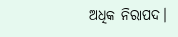ଅଧିକ ନିରାପଦ।